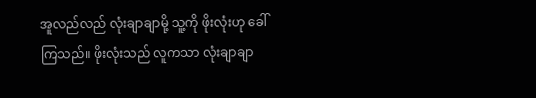အူလည်လည် လုံးချာချာမို့ သူ့ကို ဖိုးလုံးဟု ခေါ်ကြသည်။ ဖိုးလုံးသည် လူကသာ လုံးချာချာ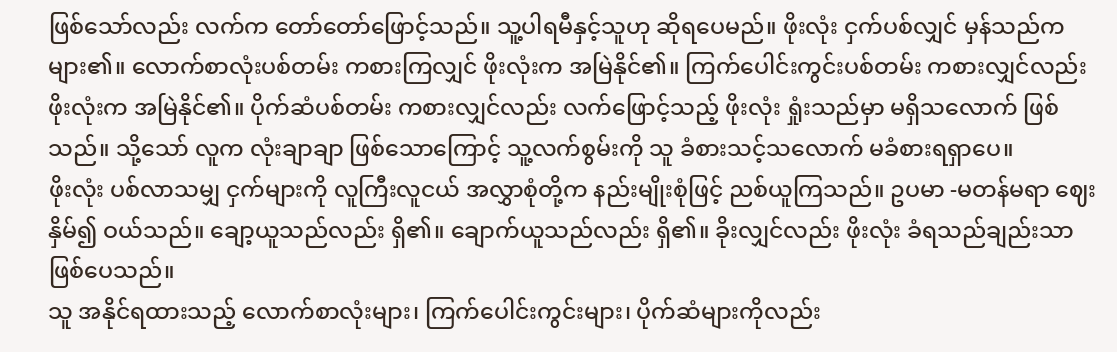ဖြစ်သော်လည်း လက်က တော်တော်ဖြောင့်သည်။ သူ့ပါရမီနှင့်သူဟု ဆိုရပေမည်။ ဖိုးလုံး ငှက်ပစ်လျှင် မှန်သည်က များ၏။ လောက်စာလုံးပစ်တမ်း ကစားကြလျှင် ဖိုးလုံးက အမြဲနိုင်၏။ ကြက်ပေါင်းကွင်းပစ်တမ်း ကစားလျှင်လည်း ဖိုးလုံးက အမြဲနိုင်၏။ ပိုက်ဆံပစ်တမ်း ကစားလျှင်လည်း လက်ဖြောင့်သည့် ဖိုးလုံး ရှုံးသည်မှာ မရှိသလောက် ဖြစ်သည်။ သို့သော် လူက လုံးချာချာ ဖြစ်သောကြောင့် သူ့လက်စွမ်းကို သူ ခံစားသင့်သလောက် မခံစားရရှာပေ။
ဖိုးလုံး ပစ်လာသမျှ ငှက်များကို လူကြီးလူငယ် အလွှာစုံတို့က နည်းမျိုးစုံဖြင့် ညစ်ယူကြသည်။ ဥပမာ -မတန်မရာ ဈေးနှိမ်၍ ဝယ်သည်။ ချော့ယူသည်လည်း ရှိ၏။ ချောက်ယူသည်လည်း ရှိ၏။ ခိုးလျှင်လည်း ဖိုးလုံး ခံရသည်ချည်းသာ ဖြစ်ပေသည်။
သူ အနိုင်ရထားသည့် လောက်စာလုံးများ၊ ကြက်ပေါင်းကွင်းများ၊ ပိုက်ဆံများကိုလည်း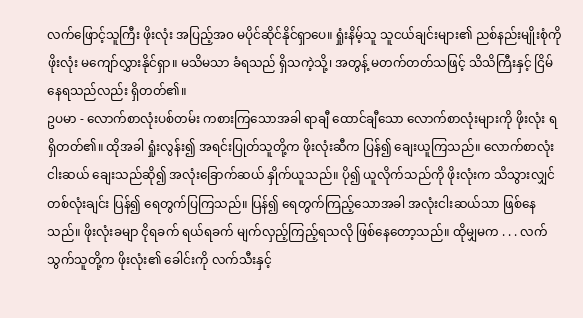လက်ဖြောင့်သူကြီး ဖိုးလုံး အပြည့်အ၀ မပိုင်ဆိုင်နိုင်ရှာပေ။ ရှုံးနိမ့်သူ သူငယ်ချင်းများ၏ ညစ်နည်းမျိုးစုံကို ဖိုးလုံး မကျော်လွှားနိုင်ရှာ။ မသိမသာ ခံရသည် ရှိသကဲ့သို့၊ အတွန့် မတက်တတ်သဖြင့် သိသိကြီးနှင့် ငြိမ်နေရသည်လည်း ရှိတတ်၏။
ဥပမာ - လောက်စာလုံးပစ်တမ်း ကစားကြသောအခါ ရာချီ ထောင်ချီသော လောက်စာလုံးများကို ဖိုးလုံး ရရှိတတ်၏။ ထိုအခါ ရှုံးလွန်း၍ အရင်းပြုတ်သူတို့က ဖိုးလုံးဆီက ပြန်၍ ချေးယူကြသည်။ လောက်စာလုံး ငါးဆယ် ချေးသည်ဆို၍ အလုံးခြောက်ဆယ် နှိုက်ယူသည်။ ပို၍ ယူလိုက်သည်ကို ဖိုးလုံးက သိသွားလျှင် တစ်လုံးချင်း ပြန်၍ ရေတွက်ပြကြသည်။ ပြန်၍ ရေတွက်ကြည့်သောအခါ အလုံးငါးဆယ်သာ ဖြစ်နေသည်။ ဖိုးလုံးခမျာ ငိုရခက် ရယ်ရခက် မျက်လှည့်ကြည့်ရသလို ဖြစ်နေတော့သည်။ ထိုမျှမက . . . လက်သွက်သူတို့က ဖိုးလုံး၏ ခေါင်းကို လက်သီးနှင့်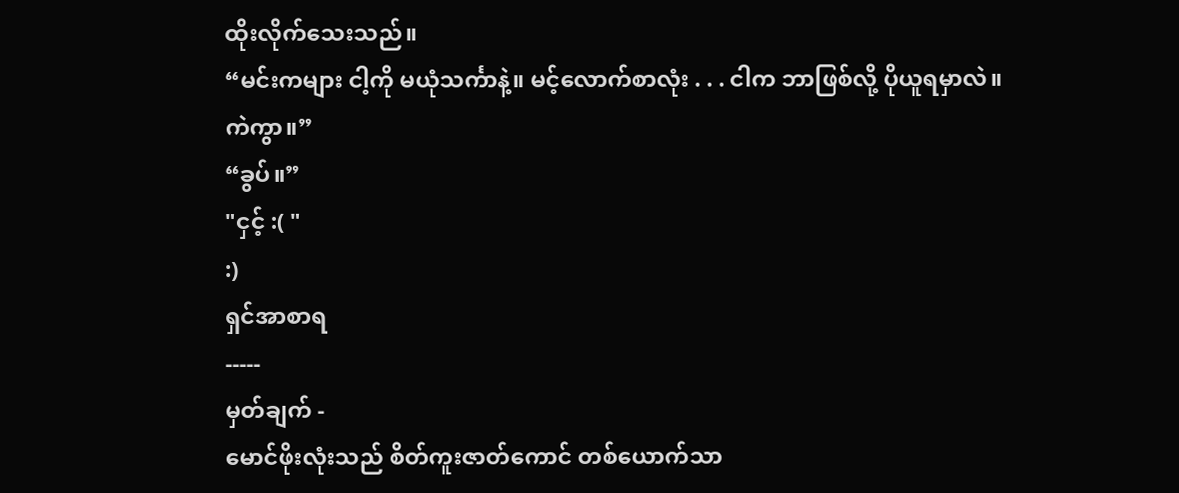ထိုးလိုက်သေးသည်။
“မင်းကများ ငါ့ကို မယုံသင်္ကာနဲ့။ မင့်လောက်စာလုံး . . . ငါက ဘာဖြစ်လို့ ပိုယူရမှာလဲ။ ကဲကွာ။”
“ခွပ်။”
"ငှင့် :( "
:)
ရှင်အာစာရ
-----
မှတ်ချက် -
မောင်ဖိုးလုံးသည် စိတ်ကူးဇာတ်ကောင် တစ်ယောက်သာ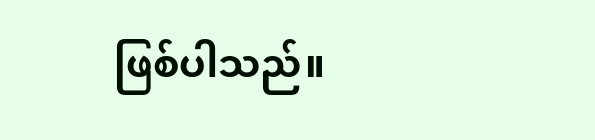ဖြစ်ပါသည်။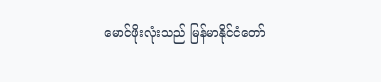မောင်ဖိုးလုံးသည် မြန်မာနိုင်ငံတော်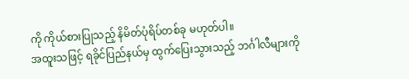ကို ကိုယ်စားပြုသည့် နိမိတ်ပုံရိပ်တစ်ခု မဟုတ်ပါ။
အထူးသဖြင့် ရခိုင်ပြည်နယ်မှ ထွက်ပြေးသွားသည့် ဘင်္ဂါလီများကို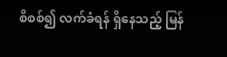စိစစ်၍ လက်ခံရန် ရှိနေသည့် မြန်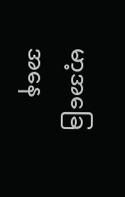မာ့အခြေအနေ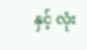နှင့် လုံး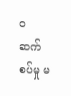၀ ဆက်စပ်မှု မ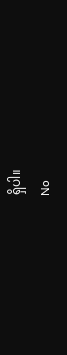ရှိပါ။
No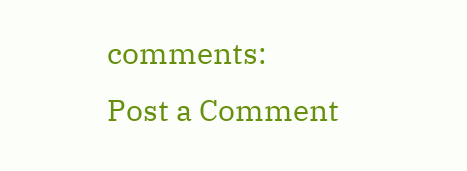comments:
Post a Comment